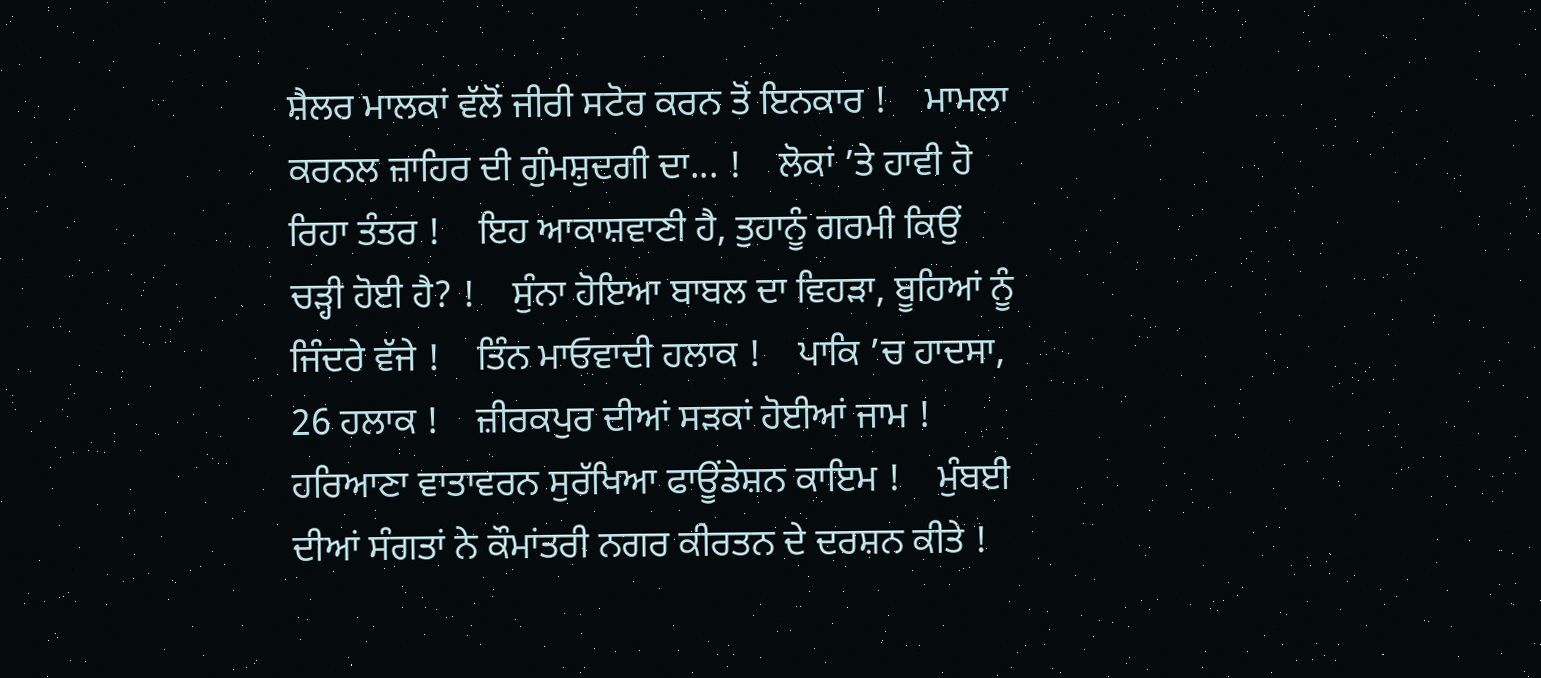ਸ਼ੈਲਰ ਮਾਲਕਾਂ ਵੱਲੋਂ ਜੀਰੀ ਸਟੋਰ ਕਰਨ ਤੋਂ ਇਨਕਾਰ !    ਮਾਮਲਾ ਕਰਨਲ ਜ਼ਾਹਿਰ ਦੀ ਗੁੰਮਸ਼ੁਦਗੀ ਦਾ... !    ਲੋਕਾਂ ’ਤੇ ਹਾਵੀ ਹੋ ਰਿਹਾ ਤੰਤਰ !    ਇਹ ਆਕਾਸ਼ਵਾਣੀ ਹੈ, ਤੁਹਾਨੂੰ ਗਰਮੀ ਕਿਉਂ ਚੜ੍ਹੀ ਹੋਈ ਹੈ? !    ਸੁੰਨਾ ਹੋਇਆ ਬਾਬਲ ਦਾ ਵਿਹੜਾ, ਬੂਹਿਆਂ ਨੂੰ ਜਿੰਦਰੇ ਵੱਜੇ !    ਤਿੰਨ ਮਾਓਵਾਦੀ ਹਲਾਕ !    ਪਾਕਿ ’ਚ ਹਾਦਸਾ, 26 ਹਲਾਕ !    ਜ਼ੀਰਕਪੁਰ ਦੀਆਂ ਸੜਕਾਂ ਹੋਈਆਂ ਜਾਮ !    ਹਰਿਆਣਾ ਵਾਤਾਵਰਨ ਸੁਰੱਖਿਆ ਫਾਊਂਡੇਸ਼ਨ ਕਾਇਮ !    ਮੁੰਬਈ ਦੀਆਂ ਸੰਗਤਾਂ ਨੇ ਕੌਮਾਂਤਰੀ ਨਗਰ ਕੀਰਤਨ ਦੇ ਦਰਸ਼ਨ ਕੀਤੇ !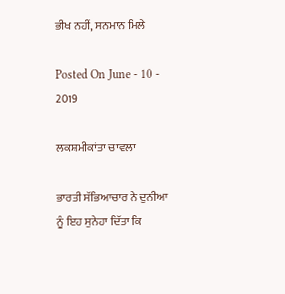ਭੀਖ ਨਹੀਂ, ਸਨਮਾਨ ਮਿਲੇ

Posted On June - 10 - 2019

ਲਕਸ਼ਮੀਕਾਂਤਾ ਚਾਵਲਾ

ਭਾਰਤੀ ਸੱਭਿਆਚਾਰ ਨੇ ਦੁਨੀਆ ਨੂੰ ਇਹ ਸੁਨੇਹਾ ਦਿੱਤਾ ਕਿ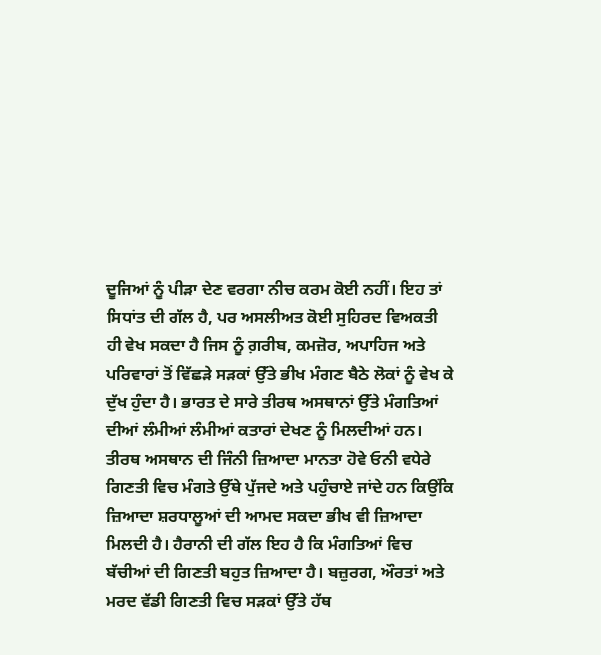ਦੂਜਿਆਂ ਨੂੰ ਪੀੜਾ ਦੇਣ ਵਰਗਾ ਨੀਚ ਕਰਮ ਕੋਈ ਨਹੀਂ। ਇਹ ਤਾਂ ਸਿਧਾਂਤ ਦੀ ਗੱਲ ਹੈ, ਪਰ ਅਸਲੀਅਤ ਕੋਈ ਸੁਹਿਰਦ ਵਿਅਕਤੀ ਹੀ ਵੇਖ ਸਕਦਾ ਹੈ ਜਿਸ ਨੂੰ ਗ਼ਰੀਬ, ਕਮਜ਼ੋਰ, ਅਪਾਹਿਜ ਅਤੇ ਪਰਿਵਾਰਾਂ ਤੋਂ ਵਿੱਛੜੇ ਸੜਕਾਂ ਉੱਤੇ ਭੀਖ ਮੰਗਣ ਬੈਠੇ ਲੋਕਾਂ ਨੂੰ ਵੇਖ ਕੇ ਦੁੱਖ ਹੁੰਦਾ ਹੈ। ਭਾਰਤ ਦੇ ਸਾਰੇ ਤੀਰਥ ਅਸਥਾਨਾਂ ਉੱਤੇ ਮੰਗਤਿਆਂ ਦੀਆਂ ਲੰਮੀਆਂ ਲੰਮੀਆਂ ਕਤਾਰਾਂ ਦੇਖਣ ਨੂੰ ਮਿਲਦੀਆਂ ਹਨ। ਤੀਰਥ ਅਸਥਾਨ ਦੀ ਜਿੰਨੀ ਜ਼ਿਆਦਾ ਮਾਨਤਾ ਹੋਵੇ ਓਨੀ ਵਧੇਰੇ ਗਿਣਤੀ ਵਿਚ ਮੰਗਤੇ ਉੱਥੇ ਪੁੱਜਦੇ ਅਤੇ ਪਹੁੰਚਾਏ ਜਾਂਦੇ ਹਨ ਕਿਉਂਕਿ ਜ਼ਿਆਦਾ ਸ਼ਰਧਾਲੂਆਂ ਦੀ ਆਮਦ ਸਕਦਾ ਭੀਖ ਵੀ ਜ਼ਿਆਦਾ ਮਿਲਦੀ ਹੈ। ਹੈਰਾਨੀ ਦੀ ਗੱਲ ਇਹ ਹੈ ਕਿ ਮੰਗਤਿਆਂ ਵਿਚ ਬੱਚੀਆਂ ਦੀ ਗਿਣਤੀ ਬਹੁਤ ਜ਼ਿਆਦਾ ਹੈ। ਬਜ਼ੁਰਗ, ਔਰਤਾਂ ਅਤੇ ਮਰਦ ਵੱਡੀ ਗਿਣਤੀ ਵਿਚ ਸੜਕਾਂ ਉੱਤੇ ਹੱਥ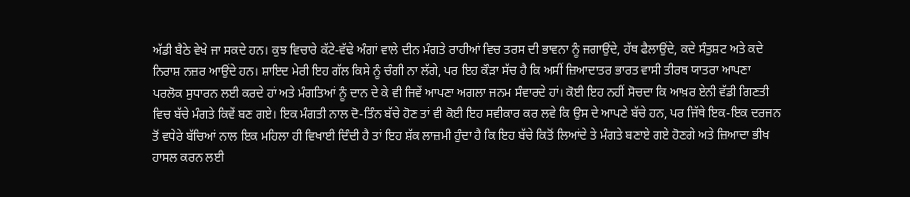ਅੱਡੀ ਬੈਠੇ ਵੇਖੇ ਜਾ ਸਕਦੇ ਹਨ। ਕੁਝ ਵਿਚਾਰੇ ਕੱਟੇ-ਵੱਢੇ ਅੰਗਾਂ ਵਾਲੇ ਦੀਨ ਮੰਗਤੇ ਰਾਹੀਆਂ ਵਿਚ ਤਰਸ ਦੀ ਭਾਵਨਾ ਨੂੰ ਜਗਾਉਂਦੇ, ਹੱਥ ਫੈਲਾਉਂਦੇ, ਕਦੇ ਸੰਤੁਸ਼ਟ ਅਤੇ ਕਦੇ ਨਿਰਾਸ਼ ਨਜ਼ਰ ਆਉਂਦੇ ਹਨ। ਸ਼ਾਇਦ ਮੇਰੀ ਇਹ ਗੱਲ ਕਿਸੇ ਨੂੰ ਚੰਗੀ ਨਾ ਲੱਗੇ, ਪਰ ਇਹ ਕੌੜਾ ਸੱਚ ਹੈ ਕਿ ਅਸੀਂ ਜ਼ਿਆਦਾਤਰ ਭਾਰਤ ਵਾਸੀ ਤੀਰਥ ਯਾਤਰਾ ਆਪਣਾ ਪਰਲੋਕ ਸੁਧਾਰਨ ਲਈ ਕਰਦੇ ਹਾਂ ਅਤੇ ਮੰਗਤਿਆਂ ਨੂੰ ਦਾਨ ਦੇ ਕੇ ਵੀ ਜਿਵੇਂ ਆਪਣਾ ਅਗਲਾ ਜਨਮ ਸੰਵਾਰਦੇ ਹਾਂ। ਕੋਈ ਇਹ ਨਹੀਂ ਸੋਚਦਾ ਕਿ ਆਖ਼ਰ ਏਨੀ ਵੱਡੀ ਗਿਣਤੀ ਵਿਚ ਬੱਚੇ ਮੰਗਤੇ ਕਿਵੇਂ ਬਣ ਗਏ। ਇਕ ਮੰਗਤੀ ਨਾਲ ਦੋ-ਤਿੰਨ ਬੱਚੇ ਹੋਣ ਤਾਂ ਵੀ ਕੋਈ ਇਹ ਸਵੀਕਾਰ ਕਰ ਲਵੇ ਕਿ ਉਸ ਦੇ ਆਪਣੇ ਬੱਚੇ ਹਨ, ਪਰ ਜਿੱਥੇ ਇਕ-ਇਕ ਦਰਜਨ ਤੋਂ ਵਧੇਰੇ ਬੱਚਿਆਂ ਨਾਲ ਇਕ ਮਹਿਲਾ ਹੀ ਵਿਖਾਈ ਦਿੰਦੀ ਹੈ ਤਾਂ ਇਹ ਸ਼ੱਕ ਲਾਜ਼ਮੀ ਹੁੰਦਾ ਹੈ ਕਿ ਇਹ ਬੱਚੇ ਕਿਤੋਂ ਲਿਆਂਦੇ ਤੇ ਮੰਗਤੇ ਬਣਾਏ ਗਏ ਹੋਣਗੇ ਅਤੇ ਜ਼ਿਆਦਾ ਭੀਖ ਹਾਸਲ ਕਰਨ ਲਈ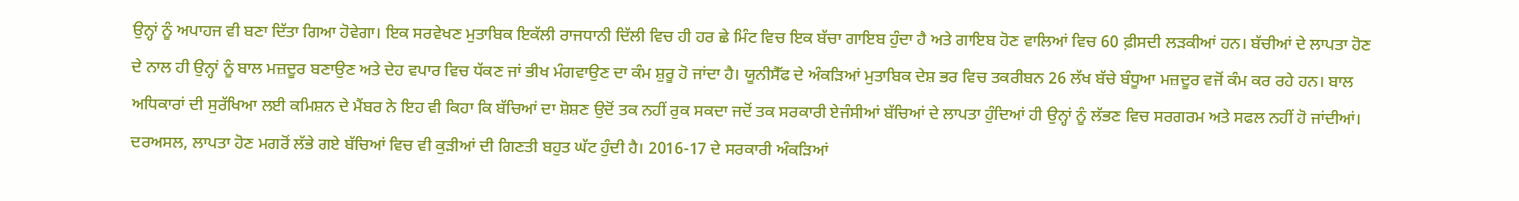ਉਨ੍ਹਾਂ ਨੂੰ ਅਪਾਹਜ ਵੀ ਬਣਾ ਦਿੱਤਾ ਗਿਆ ਹੋਵੇਗਾ। ਇਕ ਸਰਵੇਖਣ ਮੁਤਾਬਿਕ ਇਕੱਲੀ ਰਾਜਧਾਨੀ ਦਿੱਲੀ ਵਿਚ ਹੀ ਹਰ ਛੇ ਮਿੰਟ ਵਿਚ ਇਕ ਬੱਚਾ ਗਾਇਬ ਹੁੰਦਾ ਹੈ ਅਤੇ ਗਾਇਬ ਹੋਣ ਵਾਲਿਆਂ ਵਿਚ 60 ਫ਼ੀਸਦੀ ਲੜਕੀਆਂ ਹਨ। ਬੱਚੀਆਂ ਦੇ ਲਾਪਤਾ ਹੋਣ ਦੇ ਨਾਲ ਹੀ ਉਨ੍ਹਾਂ ਨੂੰ ਬਾਲ ਮਜ਼ਦੂਰ ਬਣਾਉਣ ਅਤੇ ਦੇਹ ਵਪਾਰ ਵਿਚ ਧੱਕਣ ਜਾਂ ਭੀਖ ਮੰਗਵਾਉਣ ਦਾ ਕੰਮ ਸ਼ੁਰੂ ਹੋ ਜਾਂਦਾ ਹੈ। ਯੂਨੀਸੈੱਫ ਦੇ ਅੰਕੜਿਆਂ ਮੁਤਾਬਿਕ ਦੇਸ਼ ਭਰ ਵਿਚ ਤਕਰੀਬਨ 26 ਲੱਖ ਬੱਚੇ ਬੰਧੂਆ ਮਜ਼ਦੂਰ ਵਜੋਂ ਕੰਮ ਕਰ ਰਹੇ ਹਨ। ਬਾਲ ਅਧਿਕਾਰਾਂ ਦੀ ਸੁਰੱਖਿਆ ਲਈ ਕਮਿਸ਼ਨ ਦੇ ਮੈਂਬਰ ਨੇ ਇਹ ਵੀ ਕਿਹਾ ਕਿ ਬੱਚਿਆਂ ਦਾ ਸ਼ੋਸ਼ਣ ਉਦੋਂ ਤਕ ਨਹੀਂ ਰੁਕ ਸਕਦਾ ਜਦੋਂ ਤਕ ਸਰਕਾਰੀ ਏਜੰਸੀਆਂ ਬੱਚਿਆਂ ਦੇ ਲਾਪਤਾ ਹੁੰਦਿਆਂ ਹੀ ਉਨ੍ਹਾਂ ਨੂੰ ਲੱਭਣ ਵਿਚ ਸਰਗਰਮ ਅਤੇ ਸਫਲ ਨਹੀਂ ਹੋ ਜਾਂਦੀਆਂ। ਦਰਅਸਲ, ਲਾਪਤਾ ਹੋਣ ਮਗਰੋਂ ਲੱਭੇ ਗਏ ਬੱਚਿਆਂ ਵਿਚ ਵੀ ਕੁੜੀਆਂ ਦੀ ਗਿਣਤੀ ਬਹੁਤ ਘੱਟ ਹੁੰਦੀ ਹੈ। 2016-17 ਦੇ ਸਰਕਾਰੀ ਅੰਕੜਿਆਂ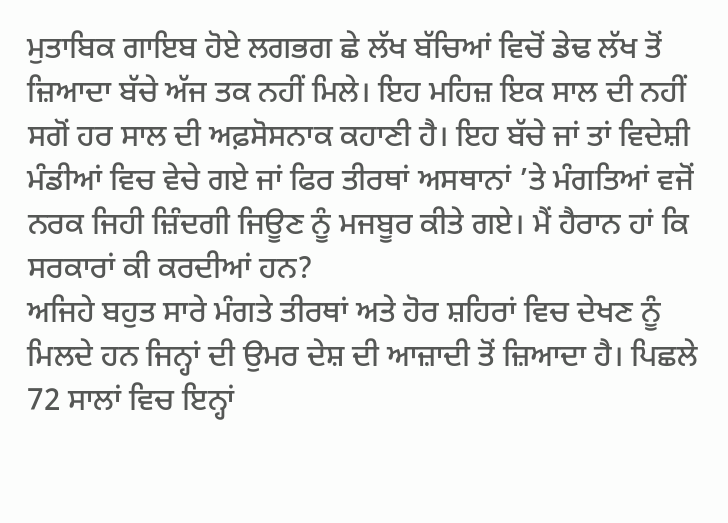ਮੁਤਾਬਿਕ ਗਾਇਬ ਹੋਏ ਲਗਭਗ ਛੇ ਲੱਖ ਬੱਚਿਆਂ ਵਿਚੋਂ ਡੇਢ ਲੱਖ ਤੋਂ ਜ਼ਿਆਦਾ ਬੱਚੇ ਅੱਜ ਤਕ ਨਹੀਂ ਮਿਲੇ। ਇਹ ਮਹਿਜ਼ ਇਕ ਸਾਲ ਦੀ ਨਹੀਂ ਸਗੋਂ ਹਰ ਸਾਲ ਦੀ ਅਫ਼ਸੋਸਨਾਕ ਕਹਾਣੀ ਹੈ। ਇਹ ਬੱਚੇ ਜਾਂ ਤਾਂ ਵਿਦੇਸ਼ੀ ਮੰਡੀਆਂ ਵਿਚ ਵੇਚੇ ਗਏ ਜਾਂ ਫਿਰ ਤੀਰਥਾਂ ਅਸਥਾਨਾਂ ’ਤੇ ਮੰਗਤਿਆਂ ਵਜੋਂ ਨਰਕ ਜਿਹੀ ਜ਼ਿੰਦਗੀ ਜਿਊਣ ਨੂੰ ਮਜਬੂਰ ਕੀਤੇ ਗਏ। ਮੈਂ ਹੈਰਾਨ ਹਾਂ ਕਿ ਸਰਕਾਰਾਂ ਕੀ ਕਰਦੀਆਂ ਹਨ?
ਅਜਿਹੇ ਬਹੁਤ ਸਾਰੇ ਮੰਗਤੇ ਤੀਰਥਾਂ ਅਤੇ ਹੋਰ ਸ਼ਹਿਰਾਂ ਵਿਚ ਦੇਖਣ ਨੂੰ ਮਿਲਦੇ ਹਨ ਜਿਨ੍ਹਾਂ ਦੀ ਉਮਰ ਦੇਸ਼ ਦੀ ਆਜ਼ਾਦੀ ਤੋਂ ਜ਼ਿਆਦਾ ਹੈ। ਪਿਛਲੇ 72 ਸਾਲਾਂ ਵਿਚ ਇਨ੍ਹਾਂ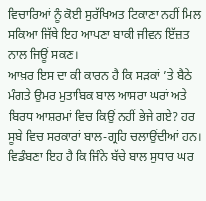ਵਿਚਾਰਿਆਂ ਨੂੰ ਕੋਈ ਸੁਰੱਖਿਅਤ ਟਿਕਾਣਾ ਨਹੀਂ ਮਿਲ ਸਕਿਆ ਜਿੱਥੇ ਇਹ ਆਪਣਾ ਬਾਕੀ ਜੀਵਨ ਇੱਜ਼ਤ ਨਾਲ ਜਿਊਂ ਸਕਣ।
ਆਖ਼ਰ ਇਸ ਦਾ ਕੀ ਕਾਰਨ ਹੈ ਕਿ ਸੜਕਾਂ ’ਤੇ ਬੈਠੇ ਮੰਗਤੇ ਉਮਰ ਮੁਤਾਬਿਕ ਬਾਲ ਆਸਰਾ ਘਰਾਂ ਅਤੇ ਬਿਰਧ ਆਸ਼ਰਮਾਂ ਵਿਚ ਕਿਉਂ ਨਹੀਂ ਭੇਜੇ ਗਏ? ਹਰ ਸੂਬੇ ਵਿਚ ਸਰਕਾਰਾਂ ਬਾਲ-ਗ੍ਰਹਿ ਚਲਾਉਂਦੀਆਂ ਹਨ। ਵਿਡੰਬਣਾ ਇਹ ਹੈ ਕਿ ਜਿੰਨੇ ਬੱਚੇ ਬਾਲ ਸੁਧਾਰ ਘਰ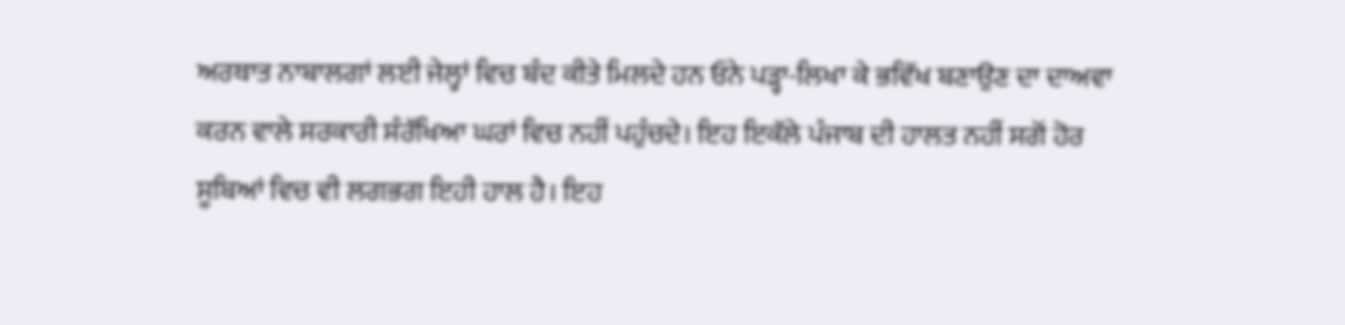ਅਰਥਾਤ ਨਾਬਾਲਗਾਂ ਲਈ ਜੇਲ੍ਹਾਂ ਵਿਚ ਬੰਦ ਕੀਤੇ ਮਿਲਦੇ ਹਨ ਓਨੇ ਪੜ੍ਹਾ-ਲਿਖਾ ਕੇ ਭਵਿੱਖ ਬਣਾਉਣ ਦਾ ਦਾਅਵਾ ਕਰਨ ਵਾਲੇ ਸਰਕਾਰੀ ਸੰਰੱਖਿਆ ਘਰਾਂ ਵਿਚ ਨਹੀਂ ਪਹੁੰਚਦੇ। ਇਹ ਇਕੱਲੇ ਪੰਜਾਬ ਦੀ ਹਾਲਤ ਨਹੀਂ ਸਗੋਂ ਹੋਰ ਸੂਬਿਆਂ ਵਿਚ ਵੀ ਲਗਭਗ ਇਹੀ ਹਾਲ ਹੈ। ਇਹ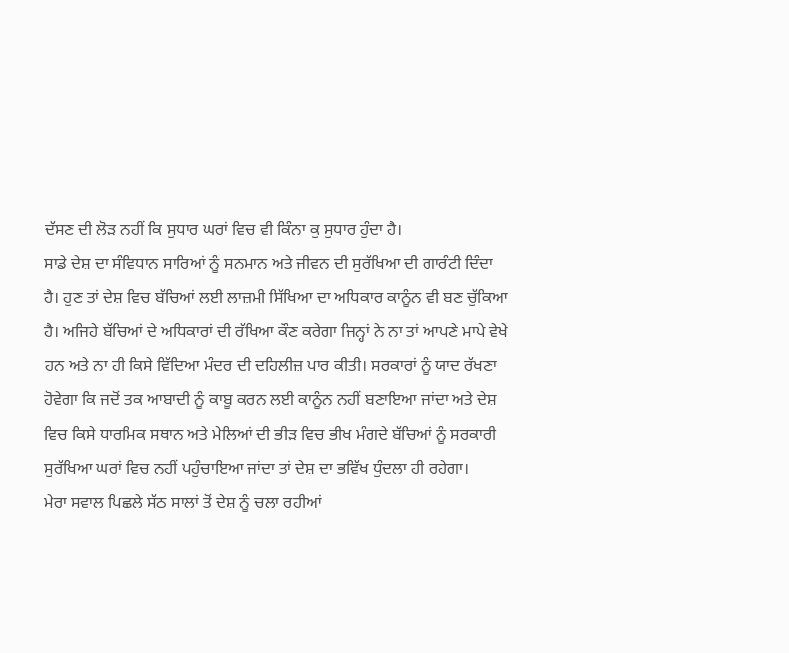ਦੱਸਣ ਦੀ ਲੋੜ ਨਹੀਂ ਕਿ ਸੁਧਾਰ ਘਰਾਂ ਵਿਚ ਵੀ ਕਿੰਨਾ ਕੁ ਸੁਧਾਰ ਹੁੰਦਾ ਹੈ।
ਸਾਡੇ ਦੇਸ਼ ਦਾ ਸੰਵਿਧਾਨ ਸਾਰਿਆਂ ਨੂੰ ਸਨਮਾਨ ਅਤੇ ਜੀਵਨ ਦੀ ਸੁਰੱਖਿਆ ਦੀ ਗਾਰੰਟੀ ਦਿੰਦਾ ਹੈ। ਹੁਣ ਤਾਂ ਦੇਸ਼ ਵਿਚ ਬੱਚਿਆਂ ਲਈ ਲਾਜ਼ਮੀ ਸਿੱਖਿਆ ਦਾ ਅਧਿਕਾਰ ਕਾਨੂੰਨ ਵੀ ਬਣ ਚੁੱਕਿਆ ਹੈ। ਅਜਿਹੇ ਬੱਚਿਆਂ ਦੇ ਅਧਿਕਾਰਾਂ ਦੀ ਰੱਖਿਆ ਕੌਣ ਕਰੇਗਾ ਜਿਨ੍ਹਾਂ ਨੇ ਨਾ ਤਾਂ ਆਪਣੇ ਮਾਪੇ ਵੇਖੇ ਹਨ ਅਤੇ ਨਾ ਹੀ ਕਿਸੇ ਵਿੱਦਿਆ ਮੰਦਰ ਦੀ ਦਹਿਲੀਜ਼ ਪਾਰ ਕੀਤੀ। ਸਰਕਾਰਾਂ ਨੂੰ ਯਾਦ ਰੱਖਣਾ ਹੋਵੇਗਾ ਕਿ ਜਦੋਂ ਤਕ ਆਬਾਦੀ ਨੂੰ ਕਾਬੂ ਕਰਨ ਲਈ ਕਾਨੂੰਨ ਨਹੀਂ ਬਣਾਇਆ ਜਾਂਦਾ ਅਤੇ ਦੇਸ਼ ਵਿਚ ਕਿਸੇ ਧਾਰਮਿਕ ਸਥਾਨ ਅਤੇ ਮੇਲਿਆਂ ਦੀ ਭੀੜ ਵਿਚ ਭੀਖ ਮੰਗਦੇ ਬੱਚਿਆਂ ਨੂੰ ਸਰਕਾਰੀ ਸੁਰੱਖਿਆ ਘਰਾਂ ਵਿਚ ਨਹੀਂ ਪਹੁੰਚਾਇਆ ਜਾਂਦਾ ਤਾਂ ਦੇਸ਼ ਦਾ ਭਵਿੱਖ ਧੁੰਦਲਾ ਹੀ ਰਹੇਗਾ।
ਮੇਰਾ ਸਵਾਲ ਪਿਛਲੇ ਸੱਠ ਸਾਲਾਂ ਤੋਂ ਦੇਸ਼ ਨੂੰ ਚਲਾ ਰਹੀਆਂ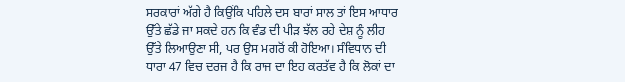ਸਰਕਾਰਾਂ ਅੱਗੇ ਹੈ ਕਿਉਂਕਿ ਪਹਿਲੇ ਦਸ ਬਾਰਾਂ ਸਾਲ ਤਾਂ ਇਸ ਆਧਾਰ ਉੱਤੇ ਛੱਡੇ ਜਾ ਸਕਦੇ ਹਨ ਕਿ ਵੰਡ ਦੀ ਪੀੜ ਝੱਲ ਰਹੇ ਦੇਸ਼ ਨੂੰ ਲੀਹ ਉੱਤੇ ਲਿਆਉਣਾ ਸੀ, ਪਰ ਉਸ ਮਗਰੋਂ ਕੀ ਹੋਇਆ। ਸੰਵਿਧਾਨ ਦੀ ਧਾਰਾ 47 ਵਿਚ ਦਰਜ ਹੈ ਕਿ ਰਾਜ ਦਾ ਇਹ ਕਰਤੱਵ ਹੈ ਕਿ ਲੋਕਾਂ ਦਾ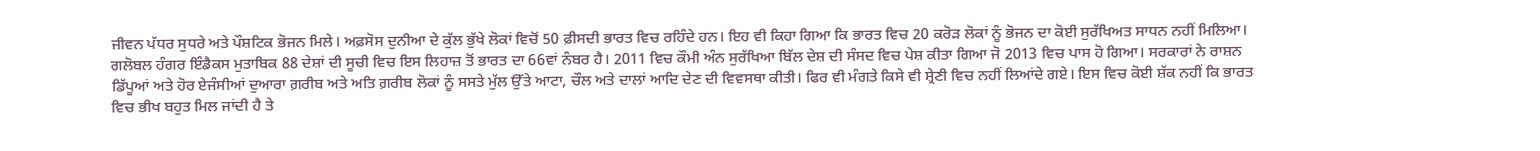ਜੀਵਨ ਪੱਧਰ ਸੁਧਰੇ ਅਤੇ ਪੌਸ਼ਟਿਕ ਭੋਜਨ ਮਿਲੇ। ਅਫ਼ਸੋਸ ਦੁਨੀਆ ਦੇ ਕੁੱਲ ਭੁੱਖੇ ਲੋਕਾਂ ਵਿਚੋਂ 50 ਫ਼ੀਸਦੀ ਭਾਰਤ ਵਿਚ ਰਹਿੰਦੇ ਹਨ। ਇਹ ਵੀ ਕਿਹਾ ਗਿਆ ਕਿ ਭਾਰਤ ਵਿਚ 20 ਕਰੋੜ ਲੋਕਾਂ ਨੂੰ ਭੋਜਨ ਦਾ ਕੋਈ ਸੁਰੱਖਿਅਤ ਸਾਧਨ ਨਹੀਂ ਮਿਲਿਆ। ਗਲੋਬਲ ਹੰਗਰ ਇੰਡੈਕਸ ਮੁਤਾਬਿਕ 88 ਦੇਸ਼ਾਂ ਦੀ ਸੂਚੀ ਵਿਚ ਇਸ ਲਿਹਾਜ਼ ਤੋਂ ਭਾਰਤ ਦਾ 66ਵਾਂ ਨੰਬਰ ਹੈ। 2011 ਵਿਚ ਕੌਮੀ ਅੰਨ ਸੁਰੱਖਿਆ ਬਿੱਲ ਦੇਸ਼ ਦੀ ਸੰਸਦ ਵਿਚ ਪੇਸ਼ ਕੀਤਾ ਗਿਆ ਜੋ 2013 ਵਿਚ ਪਾਸ ਹੋ ਗਿਆ। ਸਰਕਾਰਾਂ ਨੇ ਰਾਸ਼ਨ ਡਿੱਪੂਆਂ ਅਤੇ ਹੋਰ ਏਜੰਸੀਆਂ ਦੁਆਰਾ ਗ਼ਰੀਬ ਅਤੇ ਅਤਿ ਗ਼ਰੀਬ ਲੋਕਾਂ ਨੂੰ ਸਸਤੇ ਮੁੱਲ ਉੱਤੇ ਆਟਾ, ਚੌਲ ਅਤੇ ਦਾਲਾਂ ਆਦਿ ਦੇਣ ਦੀ ਵਿਵਸਥਾ ਕੀਤੀ। ਫਿਰ ਵੀ ਮੰਗਤੇ ਕਿਸੇ ਵੀ ਸ਼੍ਰੇਣੀ ਵਿਚ ਨਹੀਂ ਲਿਆਂਦੇ ਗਏ। ਇਸ ਵਿਚ ਕੋਈ ਸ਼ੱਕ ਨਹੀਂ ਕਿ ਭਾਰਤ ਵਿਚ ਭੀਖ ਬਹੁਤ ਮਿਲ ਜਾਂਦੀ ਹੈ ਤੇ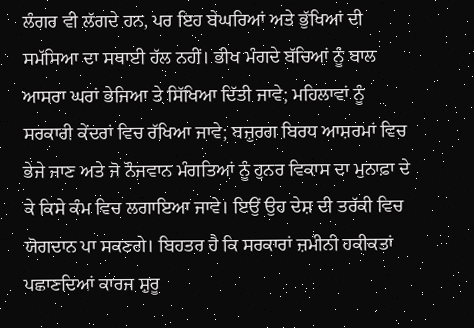ਲੰਗਰ ਵੀ ਲੱਗਦੇ ਹਨ, ਪਰ ਇਹ ਬੇਘਰਿਆਂ ਅਤੇ ਭੁੱਖਿਆਂ ਦੀ ਸਮੱਸਿਆ ਦਾ ਸਥਾਈ ਹੱਲ ਨਹੀਂ। ਭੀਖ ਮੰਗਦੇ ਬੱਚਿਆਂ ਨੂੰ ਬਾਲ ਆਸਰਾ ਘਰਾਂ ਭੇਜਿਆ ਤੇ ਸਿੱਖਿਆ ਦਿੱਤੀ ਜਾਵੇ; ਮਹਿਲਾਵਾਂ ਨੂੰ ਸਰਕਾਰੀ ਕੇਂਦਰਾਂ ਵਿਚ ਰੱਖਿਆ ਜਾਵੇ; ਬਜ਼ੁਰਗ ਬਿਰਧ ਆਸ਼ਰਮਾਂ ਵਿਚ ਭੇਜੇ ਜਾਣ ਅਤੇ ਜੋ ਨੌਜਵਾਨ ਮੰਗਤਿਆਂ ਨੂੰ ਹੁਨਰ ਵਿਕਾਸ ਦਾ ਮੁਨਾਫ਼ਾ ਦੇ ਕੇ ਕਿਸੇ ਕੰਮ ਵਿਚ ਲਗਾਇਆ ਜਾਵੇ। ਇਉਂ ਉਹ ਦੇਸ਼ ਦੀ ਤਰੱਕੀ ਵਿਚ ਯੋਗਦਾਨ ਪਾ ਸਕਣਗੇ। ਬਿਹਤਰ ਹੈ ਕਿ ਸਰਕਾਰਾਂ ਜ਼ਮੀਨੀ ਹਕੀਕਤਾਂ ਪਛਾਣਦਿਆਂ ਕਾਰਜ ਸ਼ੁਰੂ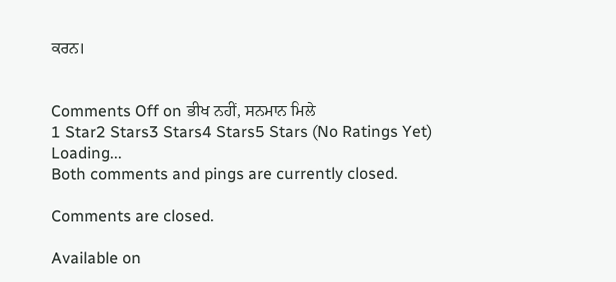ਕਰਨ।


Comments Off on ਭੀਖ ਨਹੀਂ, ਸਨਮਾਨ ਮਿਲੇ
1 Star2 Stars3 Stars4 Stars5 Stars (No Ratings Yet)
Loading...
Both comments and pings are currently closed.

Comments are closed.

Available on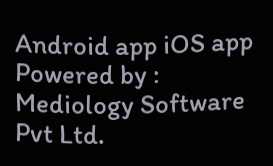Android app iOS app
Powered by : Mediology Software Pvt Ltd.